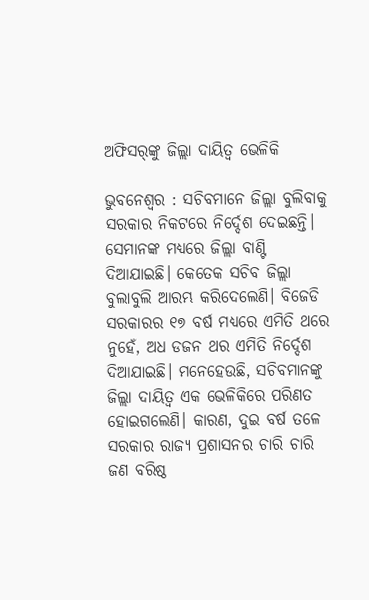ଅଫିସର୍‌ଙ୍କୁ ଜିଲ୍ଲା ଦାୟିତ୍ୱ ଭେଳିକି

ଭୁବନେଶ୍ୱର : ସଚିବମାନେ ଜିଲ୍ଲା ବୁଲିବାକୁ ସରକାର ନିକଟରେ ନିର୍ଦ୍ଦେଶ ଦେଇଛନ୍ତି। ସେମାନଙ୍କ ମଧ୍ୟରେ ଜିଲ୍ଲା ବାଣ୍ଟି ଦିଆଯାଇଛି। କେତେକ ସଚିବ ଜିଲ୍ଲା ବୁଲାବୁଲି ଆରମ୍ଭ କରିଦେଲେଣି। ବିଜେଡି ସରକାରର ୧୭ ବର୍ଷ ମଧ୍ୟରେ ଏମିତି ଥରେ ନୁହେଁ, ଅଧ ଡଜନ ଥର ଏମିତି ନିର୍ଦ୍ଦେଶ ଦିଆଯାଇଛି। ମନେହେଉଛି, ସଚିବମାନଙ୍କୁ ଜିଲ୍ଲା ଦାୟିତ୍ୱ ଏକ ଭେଳିକିରେ ପରିଣତ ହୋଇଗଲେଣି। କାରଣ, ଦୁଇ ବର୍ଷ ତଳେ ସରକାର ରାଜ୍ୟ ପ୍ରଶାସନର ଚାରି ଚାରି ଜଣ ବରିଷ୍ଠ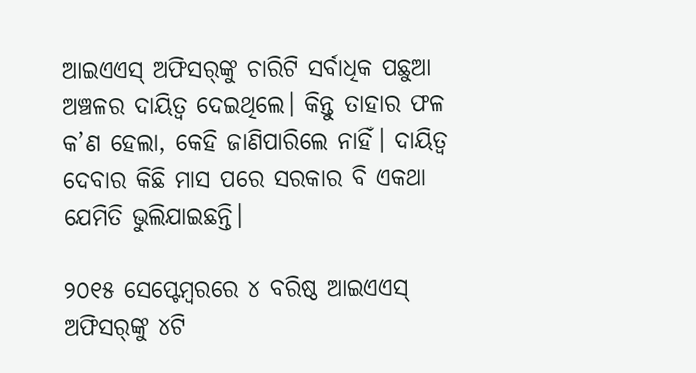ଆଇଏଏସ୍‌ ଅଫିସର୍‌ଙ୍କୁ ଚାରିଟି ସର୍ବାଧିକ ପଛୁଆ ଅଞ୍ଚଳର ଦାୟିତ୍ୱ ଦେଇଥିଲେ। କିନ୍ତୁ ତାହାର ଫଳ କ’ଣ ହେଲା, କେହି ଜାଣିପାରିଲେ ନାହିଁ। ଦାୟିତ୍ୱ ଦେବାର କିଛି ମାସ ପରେ ସରକାର ବି ଏକଥା ଯେମିତି ଭୁଲିଯାଇଛନ୍ତି।

୨୦୧୫ ସେପ୍ଟେମ୍ବରରେ ୪ ବରିଷ୍ଠ ଆଇଏଏସ୍‌ ଅଫିସର୍‌ଙ୍କୁ ୪ଟି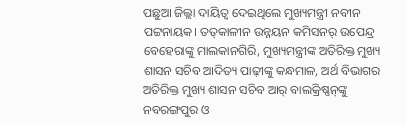ପଛୁଆ ଜିଲ୍ଲା ଦାୟିତ୍ୱ ଦେଇଥିଲେ ମୁଖ୍ୟମନ୍ତ୍ରୀ ନବୀନ ପଟ୍ଟନାୟକ। ତତ୍‌କାଳୀନ ଉନ୍ନୟନ କମିସନର୍‌ ଉପେନ୍ଦ୍ର ବେହେରାଙ୍କୁ ମାଲକାନଗିରି, ମୁଖ୍ୟମନ୍ତ୍ରୀଙ୍କ ଅତିରିକ୍ତ ମୁଖ୍ୟ ଶାସନ ସଚିବ ଆଦିତ୍ୟ ପାଢ଼ୀଙ୍କୁ କନ୍ଧମାଳ, ଅର୍ଥ ବିଭାଗର ଅତିରିକ୍ତ ମୁଖ୍ୟ ଶାସନ ସଚିବ ଆର୍‌ ବାଲକ୍ରିଷ୍ଣନ୍‌ଙ୍କୁ ନବରଙ୍ଗପୁର ଓ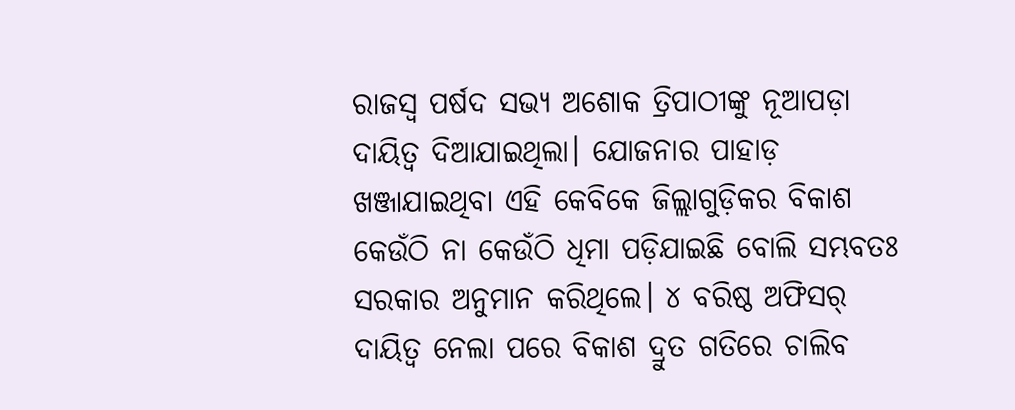ରାଜସ୍ୱ ପର୍ଷଦ ସଭ୍ୟ ଅଶୋକ ତ୍ରିପାଠୀଙ୍କୁ ନୂଆପଡ଼ା ଦାୟିତ୍ୱ ଦିଆଯାଇଥିଲା। ଯୋଜନାର ପାହାଡ଼ ଖଞ୍ଜାଯାଇଥିବା ଏହି କେବିକେ ଜିଲ୍ଲାଗୁଡ଼ିକର ବିକାଶ କେଉଁଠି ନା କେଉଁଠି ଧିମା ପଡ଼ିଯାଇଛି ବୋଲି ସମ୍ଭବତଃ ସରକାର ଅନୁମାନ କରିଥିଲେ। ୪ ବରିଷ୍ଠ ଅଫିସର୍‌ ଦାୟିତ୍ୱ ନେଲା ପରେ ବିକାଶ ଦ୍ରୁତ ଗତିରେ ଚାଲିବ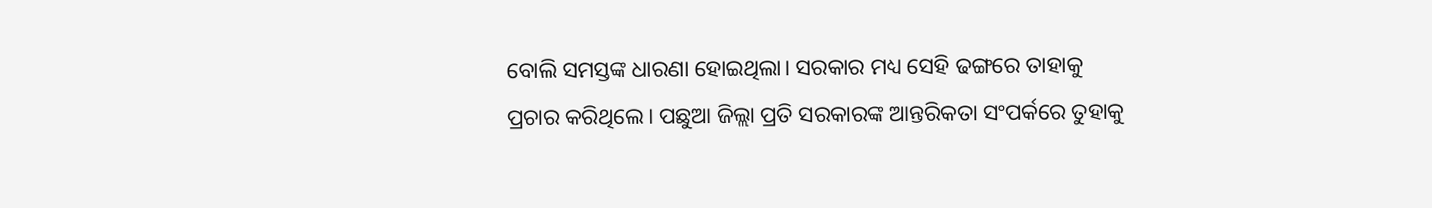ବୋଲି ସମସ୍ତଙ୍କ ଧାରଣା ହୋଇଥିଲା। ସରକାର ମଧ୍ୟ ସେହି ଢଙ୍ଗରେ ତାହାକୁ ପ୍ରଚାର କରିଥିଲେ। ପଛୁଆ ଜିଲ୍ଲା ପ୍ରତି ସରକାରଙ୍କ ଆନ୍ତରିକତା ସଂପର୍କରେ ତୁହାକୁ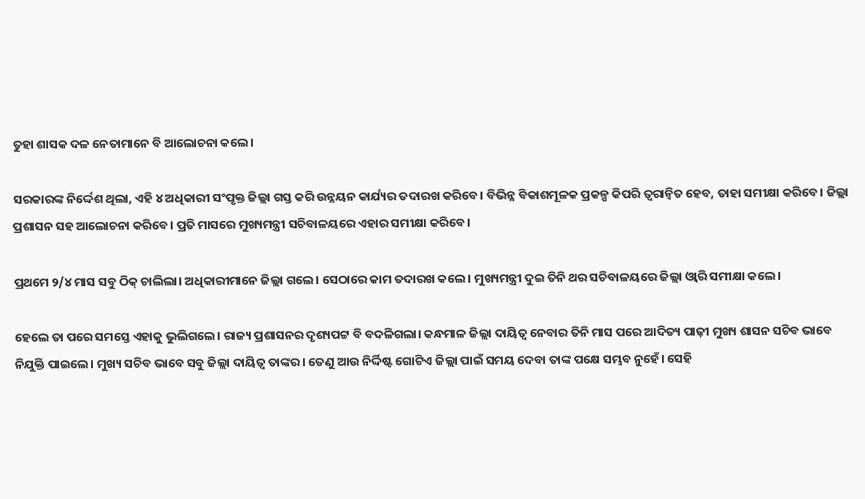ତୁହା ଶାସକ ଦଳ ନେତାମାନେ ବି ଆଲୋଚନା କଲେ।

ସରକାରଙ୍କ ନିର୍ଦ୍ଦେଶ ଥିଲା, ଏହି ୪ ଅଧିକାରୀ ସଂପୃକ୍ତ ଜିଲ୍ଲା ଗସ୍ତ କରି ଉନ୍ନୟନ କାର୍ଯ୍ୟର ତଦାରଖ କରିବେ। ବିଭିନ୍ନ ବିକାଶମୂଳକ ପ୍ରକଳ୍ପ କିପରି ତ୍ୱରାନ୍ଵିତ ହେବ, ତାହା ସମୀକ୍ଷା କରିବେ। ଜିଲ୍ଲା ପ୍ରଶାସନ ସହ ଆଲୋଚନା କରିବେ। ପ୍ରତି ମାସରେ ମୁଖ୍ୟମନ୍ତ୍ରୀ ସଚିବାଳୟରେ ଏହାର ସମୀକ୍ଷା କରିବେ।

ପ୍ରଥମେ ୨/୪ ମାସ ସବୁ ଠିକ୍‌ ଚାଲିଲା। ଅଧିକାରୀମାନେ ଜିଲ୍ଲା ଗଲେ। ସେଠାରେ କାମ ତଦାରଖ କଲେ। ମୁଖ୍ୟମନ୍ତ୍ରୀ ଦୁଇ ତିନି ଥର ସଚିବାଳୟରେ ଜିଲ୍ଲା ଓ୍ଵାରି ସମୀକ୍ଷା କଲେ।

ହେଲେ ତା ପରେ ସମସ୍ତେ ଏହାକୁ ଭୁଲିଗଲେ। ରାଜ୍ୟ ପ୍ରଶାସନର ଦୃଶ୍ୟପଟ୍ଟ ବି ବଦଳିଗଲା। କନ୍ଧମାଳ ଜିଲ୍ଲା ଦାୟିତ୍ୱ ନେବାର ତିନି ମାସ ପରେ ଆଦିତ୍ୟ ପାଢ଼ୀ ମୁଖ୍ୟ ଶାସନ ସଚିବ ଭାବେ ନିଯୁକ୍ତି ପାଇଲେ। ମୁଖ୍ୟ ସଚିବ ଭାବେ ସବୁ ଜିଲ୍ଲା ଦାୟିତ୍ୱ ତାଙ୍କର। ତେଣୁ ଆଉ ନିର୍ଦ୍ଦିଷ୍ଟ ଗୋଟିଏ ଜିଲ୍ଲା ପାଇଁ ସମୟ ଦେବା ତାଙ୍କ ପକ୍ଷେ ସମ୍ଭବ ନୁହେଁ। ସେହି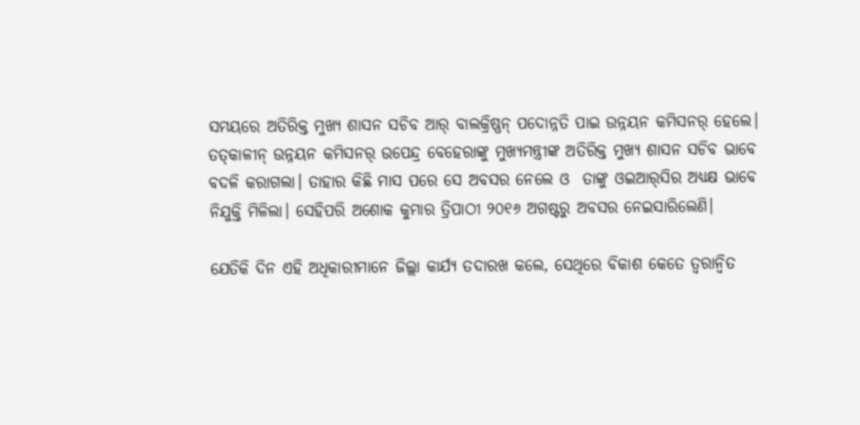ସମୟରେ ଅତିରିକ୍ତ ମୁଖ୍ୟ ଶାସନ ସଚିବ ଆର୍‌ ବାଲକ୍ରିଷ୍ଣନ୍‌ ପଦୋନ୍ନତି ପାଇ ଉନ୍ନୟନ କମିସନର୍‌ ହେଲେ। ତତ୍‌କାଳୀନ୍‌ ଉନ୍ନୟନ କମିସନର୍‌ ଉପେନ୍ଦ୍ର ବେହେରାଙ୍କୁ ମୁଖ୍ୟମନ୍ତ୍ରୀଙ୍କ ଅତିରିକ୍ତ ମୁଖ୍ୟ ଶାସନ ସଚିବ ଭାବେ ବଦଳି କରାଗଲା। ତାହାର କିଛି ମାସ ପରେ ସେ ଅବସର ନେଲେ ଓ  ତାଙ୍କୁ ଓଇଆର୍‌ସିର ଅଧ୍ୟକ୍ଷ ଭାବେ ନିଯୁକ୍ତି ମିଳିଲା। ସେହିପରି ଅଶୋକ କୁମାର ତ୍ରିପାଠୀ ୨୦୧୬ ଅଗଷ୍ଟରୁ ଅବସର ନେଇସାରିଲେଣି।

ଯେତିକି ଦିନ ଏହି ଅଧିକାରୀମାନେ ଜିଲ୍ଲା କାର୍ଯ୍ୟ ତଦାରଖ କଲେ, ସେଥିରେ ବିକାଶ କେତେ ତ୍ୱରାନ୍ଵିତ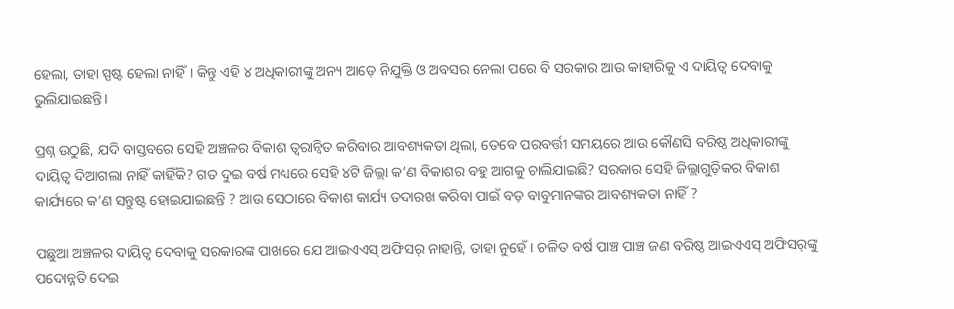ହେଲା, ତାହା ସ୍ପଷ୍ଟ ହେଲା ନାହିଁ। କିନ୍ତୁ ଏହି ୪ ଅଧିକାରୀଙ୍କୁ ଅନ୍ୟ ଆଡ଼େ ନିଯୁକ୍ତି ଓ ଅବସର ନେଲା ପରେ ବି ସରକାର ଆଉ କାହାରିକୁ ଏ ଦାୟିତ୍ୱ ଦେବାକୁ ଭୁଲିଯାଇଛନ୍ତି।

ପ୍ରଶ୍ନ ଉଠୁଛି, ଯଦି ବାସ୍ତବରେ ସେହି ଅଞ୍ଚଳର ବିକାଶ ତ୍ୱରାନ୍ଵିତ କରିବାର ଆବଶ୍ୟକତା ଥିଲା, ତେବେ ପରବର୍ତ୍ତୀ ସମୟରେ ଆଉ କୌଣସି ବରିଷ୍ଠ ଅଧିକାରୀଙ୍କୁ ଦାୟିତ୍ୱ ଦିଆଗଲା ନାହିଁ କାହିଁକି? ଗତ ଦୁଇ ବର୍ଷ ମଧ୍ୟରେ ସେହି ୪ଟି ଜିଲ୍ଲା କ’ଣ ବିକାଶର ବହୁ ଆଗକୁ ଚାଲିଯାଇଛି? ସରକାର ସେହି ଜିଲ୍ଲାଗୁଡ଼ିକର ବିକାଶ କାର୍ଯ୍ୟରେ କ’ଣ ସନ୍ତୁଷ୍ଟ ହୋଇଯାଇଛନ୍ତି ? ଆଉ ସେଠାରେ ବିକାଶ କାର୍ଯ୍ୟ ତଦାରଖ କରିବା ପାଇଁ ବଡ଼ ବାବୁମାନଙ୍କର ଆବଶ୍ୟକତା ନାହିଁ ?

ପଛୁଆ ଅଞ୍ଚଳର ଦାୟିତ୍ୱ ଦେବାକୁ ସରକାରଙ୍କ ପାଖରେ ଯେ ଆଇଏଏସ୍‌ ଅଫିସର୍‌ ନାହାନ୍ତି, ତାହା ନୁହେଁ। ଚଳିତ ବର୍ଷ ପାଞ୍ଚ ପାଞ୍ଚ ଜଣ ବରିଷ୍ଠ ଆଇଏଏସ୍‌ ଅଫିସର୍‌ଙ୍କୁ ପଦୋନ୍ନତି ଦେଇ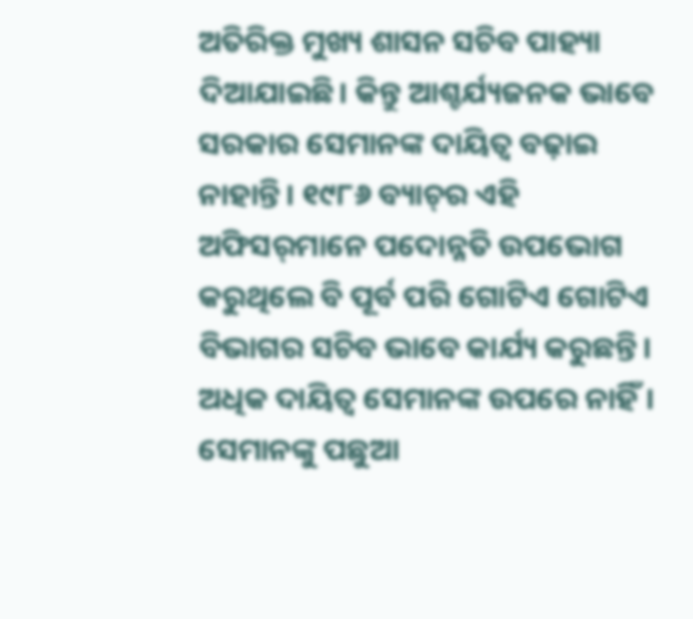ଅତିରିକ୍ତ ମୁଖ୍ୟ ଶାସନ ସଚିବ ପାହ୍ୟା ଦିଆଯାଇଛି। କିନ୍ତୁ ଆଶ୍ଚର୍ଯ୍ୟଜନକ ଭାବେ ସରକାର ସେମାନଙ୍କ ଦାୟିତ୍ୱ ବଢ଼ାଇ ନାହାନ୍ତି। ୧୯୮୬ ବ୍ୟାଚ୍‌ର ଏହି ଅଫିସର୍‌ମାନେ ପଦୋନ୍ନତି ଉପଭୋଗ କରୁଥିଲେ ବି ପୂର୍ବ ପରି ଗୋଟିଏ ଗୋଟିଏ ବିଭାଗର ସଚିବ ଭାବେ କାର୍ଯ୍ୟ କରୁଛନ୍ତି। ଅଧିକ ଦାୟିତ୍ୱ ସେମାନଙ୍କ ଉପରେ ନାହିଁ। ସେମାନଙ୍କୁ ପଛୁଆ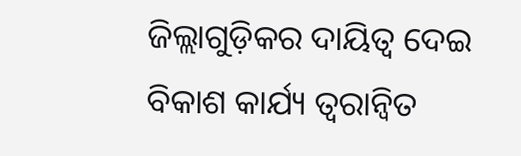ଜିଲ୍ଲାଗୁଡ଼ିକର ଦାୟିତ୍ୱ ଦେଇ ବିକାଶ କାର୍ଯ୍ୟ ତ୍ୱରାନ୍ଵିତ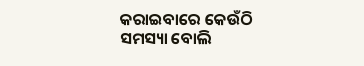କରାଇବାରେ କେଉଁଠି ସମସ୍ୟା ବୋଲି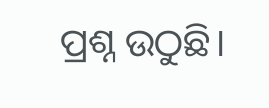ପ୍ରଶ୍ନ ଉଠୁଛି।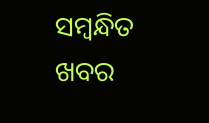ସମ୍ବନ୍ଧିତ ଖବର